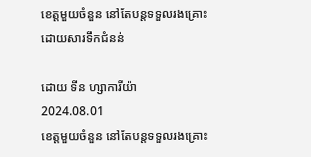ខេត្តមួយចំនួន នៅតែបន្តទទួលរងគ្រោះដោយសារទឹកជំនន់

ដោយ ទីន ហ្សាការីយ៉ា
2024.08.01
ខេត្តមួយចំនួន នៅតែបន្តទទួលរងគ្រោះ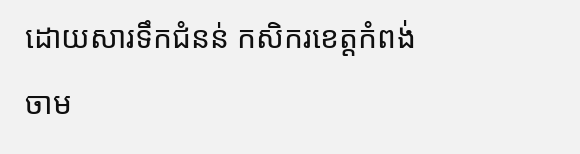ដោយសារទឹកជំនន់ កសិករខេត្តកំពង់ចាម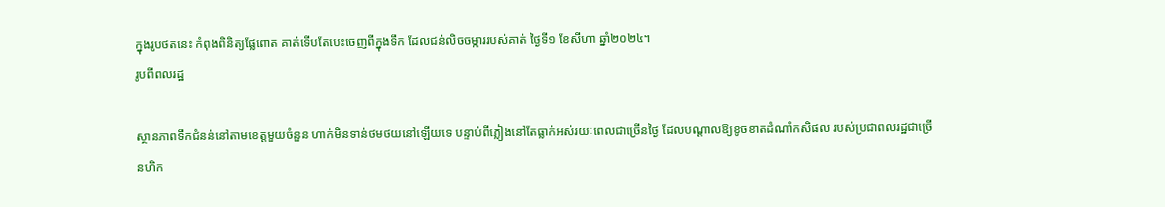ក្នុងរូបថតនេះ កំពុងពិនិត្យផ្លែពោត គាត់ទើបតែបេះចេញពីក្នុងទឹក ដែលជន់លិចចម្ការរបស់គាត់ ថ្ងៃទី១ ខែសីហា ឆ្នាំ២០២៤។
រូបពីពលរដ្ឋ

ស្ថានភាពទឹកជំនន់នៅតាមខេត្តមួយចំនួន ហាក់មិនទាន់ថមថយនៅឡើយទេ បន្ទាប់ពីភ្លៀងនៅតែធ្លាក់អស់រយៈពេលជាច្រើនថ្ងៃ ដែលបណ្ដាលឱ្យខូចខាតដំណាំកសិផល របស់ប្រជាពលរដ្ឋជាច្រើនហិក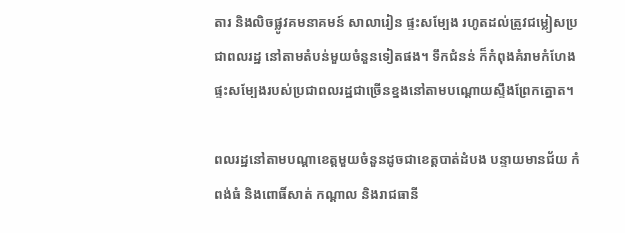តារ និងលិចផ្លូវគមនាគមន៍ សាលារៀន ផ្ទះសម្បែង រហូតដល់ត្រូវជម្លៀសប្រជាពលរដ្ឋ នៅតាមតំបន់មួយចំនួនទៀតផង។ ទឹកជំនន់ ក៏កំពុងគំរាមកំហែងផ្ទះសម្បែងរបស់ប្រជាពលរដ្ឋជាច្រើនខ្នងនៅតាមបណ្ដោយស្ទឹងព្រែកត្នោត។

ពលរដ្ឋនៅតាមបណ្ដាខេត្តមួយចំនួនដូចជាខេត្តបាត់ដំបង បន្ទាយមានជ័យ កំពង់ធំ និងពោធិ៍សាត់ កណ្ដាល និងរាជធានី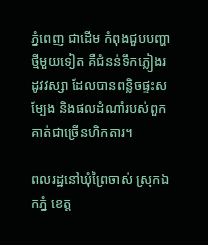ភ្នំពេញ ជាដើម កំពុងជួបបញ្ហាថ្មីមួយទៀត គឺជំនន់ទឹកភ្លៀងរដូវវស្សា ដែលបានពន្លិចផ្ទះសម្បែង និងផលដំណាំរបស់ពួកគាត់ជាច្រើនហិកតារ។

ពលរដ្ឋនៅឃុំព្រៃចាស់ ស្រុកឯកភ្នំ ខេត្ត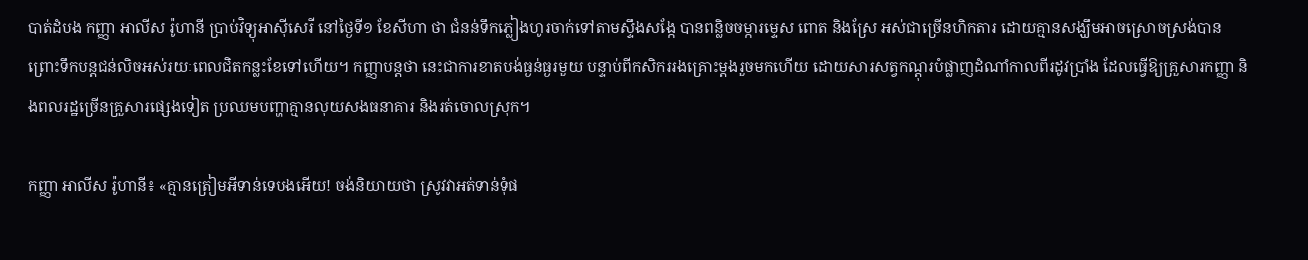បាត់ដំបង កញ្ញា អាលីស រ៉ូហានី ប្រាប់វិទ្យុអាស៊ីសេរី នៅថ្ងៃទី១ ខែសីហា ថា ជំនន់ទឹកភ្លៀងហូរចាក់ទៅតាមស្ទឹងសង្កែ បានពន្លិចចម្ការម្ទេស ពោត និងស្រែ អស់ជាច្រើនហិកតារ ដោយគ្មានសង្ឃឹមអាចស្រោចស្រង់បាន ព្រោះទឹកបន្តជន់លិចអស់រយៈពេលជិតកន្លះខែទៅហើយ។ កញ្ញាបន្តថា នេះជាការខាតបង់ធ្ងន់ធ្ងរមួយ បន្ទាប់ពីកសិកររងគ្រោះម្ដងរួចមកហើយ ដោយសារសត្វកណ្ដុរបំផ្លាញដំណាំកាលពីរដូវប្រាំង ដែលធ្វើឱ្យគ្រួសារកញ្ញា និងពលរដ្ឋច្រើនគ្រួសារផ្សេងទៀត ប្រឈមបញ្ហាគ្មានលុយសងធនាគារ និងរត់ចោលស្រុក។

កញ្ញា អាលីស រ៉ូហានី៖ «គ្មានត្រៀមអីទាន់ទេបងអើយ! ចង់និយាយថា ស្រូវវាអត់ទាន់ទុំផ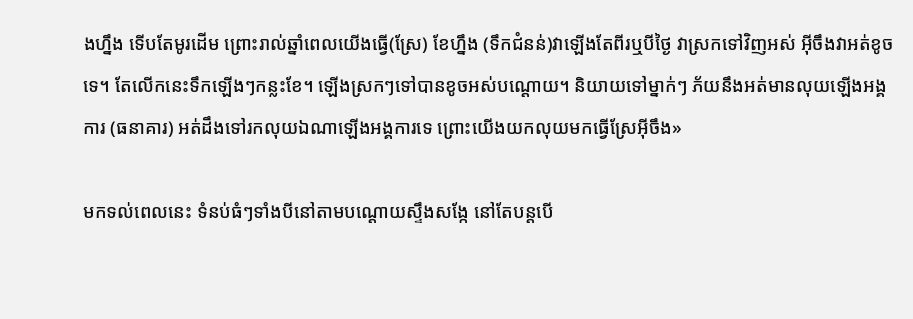ងហ្នឹង ទើបតែមូរដើម ព្រោះរាល់ឆ្នាំពេលយើងធ្វើ(ស្រែ) ខែហ្នឹង (ទឹកជំនន់)វាឡើងតែពីរឬបីថ្ងៃ វាស្រកទៅវិញអស់ អ៊ីចឹងវាអត់ខូចទេ។ តែលើកនេះទឹកឡើងៗកន្លះខែ។ ឡើងស្រកៗទៅបានខូចអស់បណ្ដោយ។ និយាយទៅម្នាក់ៗ ភ័យនឹងអត់មានលុយឡើងអង្គការ (ធនាគារ) អត់ដឹងទៅរកលុយឯណាឡើងអង្គការទេ ព្រោះយើងយកលុយមកធ្វើស្រែអ៊ីចឹង»

មកទល់ពេលនេះ ទំនប់ធំៗទាំងបីនៅតាមបណ្ដោយស្ទឹងសង្កែ នៅតែបន្តបើ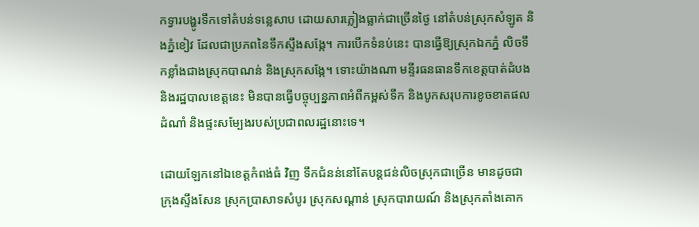កទ្វារបង្ហូរទឹកទៅតំបន់ទន្លេសាប ដោយសារភ្លៀងធ្លាក់ជាច្រើនថ្ងៃ នៅតំបន់ស្រុកសំឡូត និងភ្នំខៀវ ដែលជាប្រភពនៃទឹកស្ទឹងសង្កែ។ ការបើកទំនប់នេះ បានធ្វើឱ្យស្រុកឯកភ្នំ លិចទឹកខ្លាំងជាងស្រុកបាណន់ និងស្រុកសង្កែ។ ទោះយ៉ាងណា មន្ទីរធនធានទឹកខេត្តបាត់ដំបង និងរដ្ឋបាលខេត្តនេះ មិនបានធ្វើបច្ចុប្បន្នភាពអំពីកម្ពស់ទឹក និងបូកសរុបការខូចខាតផលដំណាំ និងផ្ទះសម្បែងរបស់ប្រជាពលរដ្ឋនោះទេ។

ដោយឡែកនៅឯខេត្តកំពង់ធំ វិញ ទឹកជំនន់នៅតែបន្តជន់លិចស្រុកជាច្រើន មានដូចជា ក្រុងស្ទឹងសែន ស្រុកប្រាសាទសំបូរ ស្រុកសណ្ដាន់ ស្រុកបារាយណ៍ និងស្រុកតាំងគោក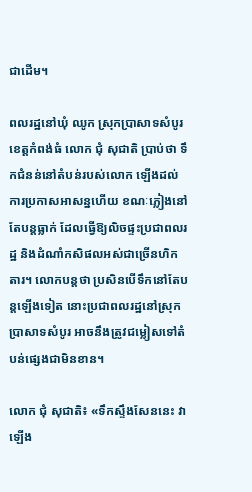ជាដើម។

ពលរដ្ឋនៅឃុំ ឈូក ស្រុកប្រាសាទសំបូរ ខេត្តកំពង់ធំ លោក ជុំ សុជាតិ ប្រាប់ថា ទឹកជំនន់នៅតំបន់របស់លោក ឡើងដល់ការប្រកាសអាសន្នហើយ ខណៈភ្លៀងនៅតែបន្តធ្លាក់ ដែលធ្វើឱ្យលិចផ្ទះប្រជាពលរដ្ឋ និងដំណាំកសិផលអស់ជាច្រើនហិកតារ។ លោកបន្តថា ប្រសិនបើទឹកនៅតែបន្តឡើងទៀត នោះប្រជាពលរដ្ឋនៅស្រុកប្រាសាទសំបូរ អាចនឹងត្រូវជម្លៀសទៅតំបន់ផ្សេងជាមិនខាន។

លោក ជុំ សុជាតិ៖ «ទឹកស្ទឹងសែននេះ វាឡើង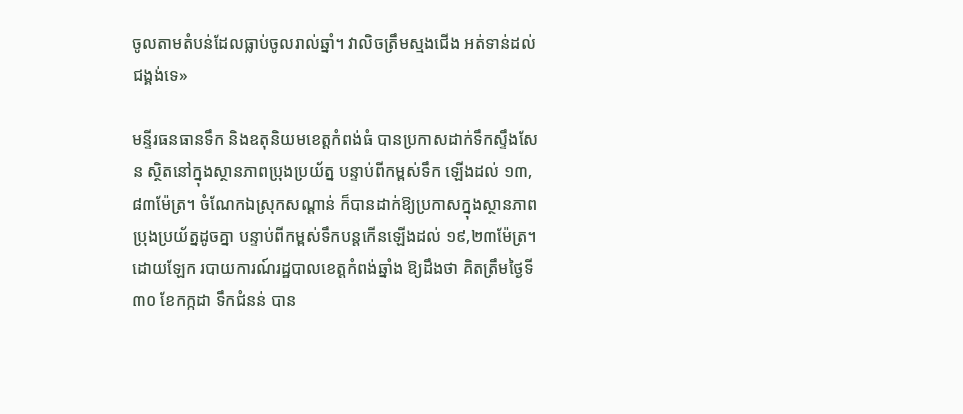ចូលតាមតំបន់ដែលធ្លាប់ចូលរាល់ឆ្នាំ។ វាលិចត្រឹមស្មងជើង អត់ទាន់ដល់ជង្គង់ទេ»

មន្ទីរធនធានទឹក និងឧតុនិយមខេត្តកំពង់ធំ បានប្រកាសដាក់ទឹកស្ទឹងសែន ស្ថិតនៅក្នុងស្ថានភាពប្រុងប្រយ័ត្ន បន្ទាប់ពីកម្ពស់ទឹក ឡើងដល់ ១៣,៨៣ម៉ែត្រ។ ចំណែកឯស្រុកសណ្ដាន់ ក៏បានដាក់ឱ្យប្រកាសក្នុងស្ថានភាពប្រុងប្រយ័ត្នដូចគ្នា បន្ទាប់ពីកម្ពស់ទឹកបន្តកើនឡើងដល់ ១៩,២៣ម៉ែត្រ។ ដោយឡែក របាយការណ៍រដ្ឋបាលខេត្តកំពង់ឆ្នាំង ឱ្យដឹងថា គិតត្រឹមថ្ងៃទី៣០ ខែកក្កដា ទឹកជំនន់ បាន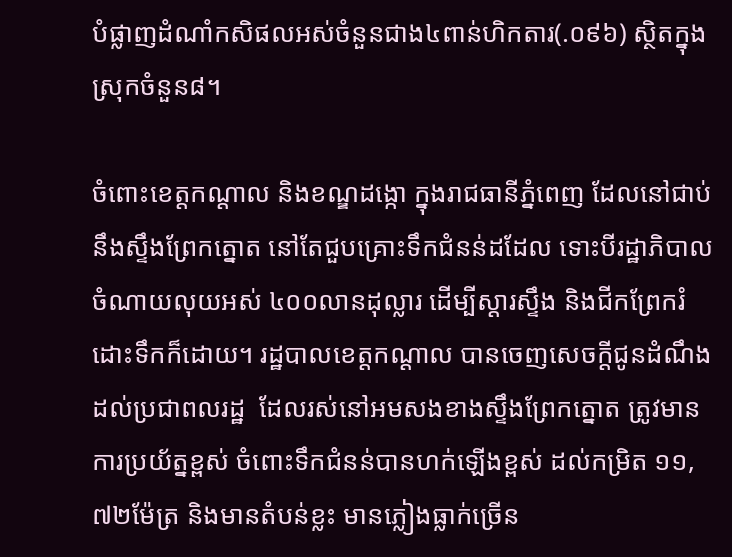បំផ្លាញដំណាំកសិផលអស់ចំនួនជាង៤ពាន់ហិកតារ(.០៩៦) ស្ថិតក្នុងស្រុកចំនួន៨។

ចំពោះខេត្តកណ្ដាល និងខណ្ឌដង្កោ ក្នុងរាជធានីភ្នំពេញ ដែលនៅជាប់នឹងស្ទឹងព្រែកត្នោត នៅតែជួបគ្រោះទឹកជំនន់ដដែល ទោះបីរដ្ឋាភិបាលចំណាយលុយអស់ ៤០០លានដុល្លារ ដើម្បីស្ដារស្ទឹង និងជីកព្រែករំដោះទឹកក៏ដោយ។ រដ្ឋបាលខេត្តកណ្ដាល បានចេញសេចក្ដីជូនដំណឹង ដល់ប្រជាពលរដ្ឋ  ដែលរស់នៅអមសងខាងស្ទឹងព្រែកត្នោត ត្រូវមានការប្រយ័ត្នខ្ពស់ ចំពោះទឹកជំនន់បានហក់ឡើងខ្ពស់ ដល់កម្រិត ១១,៧២ម៉ែត្រ និងមានតំបន់ខ្លះ មានភ្លៀងធ្លាក់ច្រើន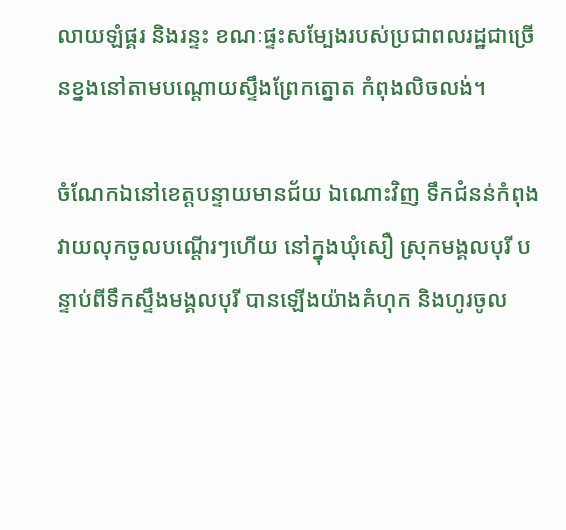លាយឡំផ្គរ និងរន្ទះ ខណៈផ្ទះសម្បែងរបស់ប្រជាពលរដ្ឋជាច្រើនខ្នងនៅតាមបណ្ដោយស្ទឹងព្រែកត្នោត កំពុងលិចលង់។

ចំណែកឯនៅខេត្តបន្ទាយមានជ័យ ឯណោះវិញ ទឹកជំនន់កំពុងវាយលុកចូលបណ្ដើរៗហើយ នៅក្នុងឃុំសឿ ស្រុកមង្គលបុរី បន្ទាប់ពីទឹកស្ទឹងមង្គលបុរី បានឡើងយ៉ាងគំហុក និងហូរចូល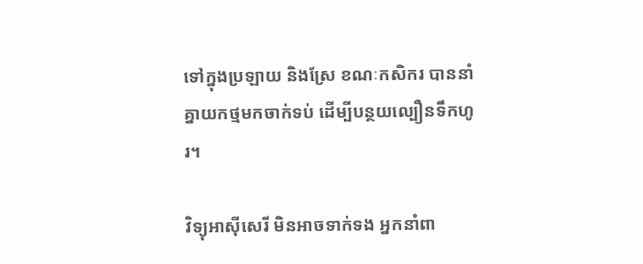ទៅក្នុងប្រឡាយ និងស្រែ ខណៈកសិករ បាននាំគ្នាយកថ្មមកចាក់ទប់ ដើម្បីបន្ថយល្បឿនទឹកហូរ។

វិទ្យុអាស៊ីសេរី មិនអាចទាក់ទង អ្នកនាំពា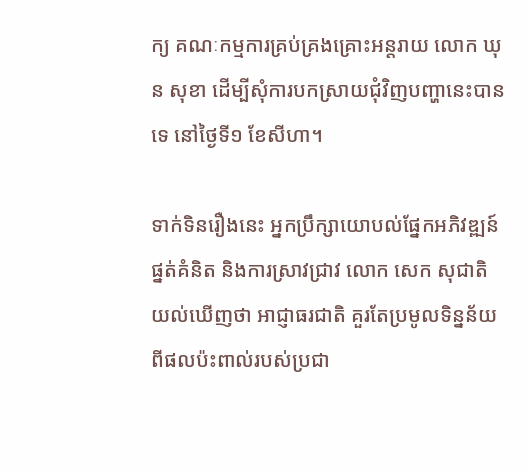ក្យ គណៈកម្មការគ្រប់គ្រងគ្រោះអន្តរាយ លោក ឃុន សុខា ដើម្បីសុំការបកស្រាយជុំវិញបញ្ហានេះបានទេ នៅថ្ងៃទី១ ខែសីហា។

ទាក់ទិនរឿងនេះ អ្នកប្រឹក្សាយោបល់ផ្នែកអភិវឌ្ឍន៍ផ្នត់គំនិត និងការស្រាវជ្រាវ លោក សេក សុជាតិ យល់ឃើញថា អាជ្ញាធរជាតិ គួរតែប្រមូលទិន្នន័យពីផលប៉ះពាល់របស់ប្រជា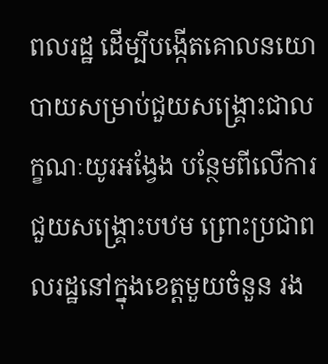ពលរដ្ឋ ដើម្បីបង្កើតគោលនយោបាយសម្រាប់ជួយសង្គ្រោះជាលក្ខណៈយូរអង្វែង បន្ថែមពីលើការជួយសង្គ្រោះបឋម ព្រោះប្រជាពលរដ្ឋនៅក្នុងខេត្តមួយចំនួន រង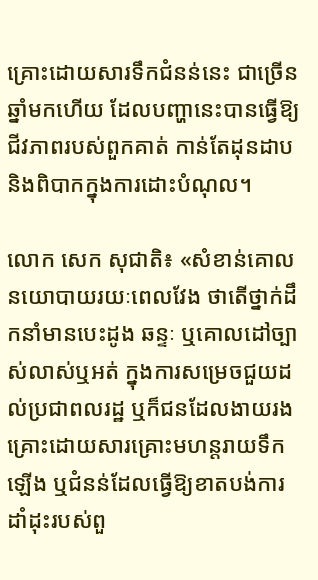គ្រោះដោយសារទឹកជំនន់នេះ ជាច្រើនឆ្នាំមកហើយ ដែលបញ្ហានេះបានធ្វើឱ្យជីវភាពរបស់ពួកគាត់ កាន់តែដុនដាប និងពិបាកក្នុងការដោះបំណុល។

លោក សេក សុជាតិ៖ «សំខាន់គោលនយោបាយរយៈពេលវែង ថាតើថ្នាក់ដឹកនាំមានបេះដូង ឆន្ទៈ ឬគោលដៅច្បាស់លាស់ឬអត់ ក្នុងការសម្រេចជួយដល់ប្រជាពលរដ្ឋ ឬក៏ជនដែលងាយរងគ្រោះដោយសារគ្រោះមហន្តរាយទឹកឡើង ឬជំនន់ដែលធ្វើឱ្យខាតបង់ការដាំដុះរបស់ពួ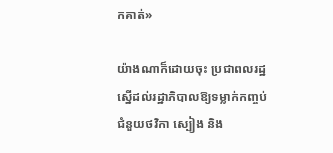កគាត់»

យ៉ាងណាក៏ដោយចុះ ប្រជាពលរដ្ឋស្នើដល់រដ្ឋាភិបាលឱ្យទម្លាក់កញ្ចប់ជំនួយថវិកា ស្បៀង និង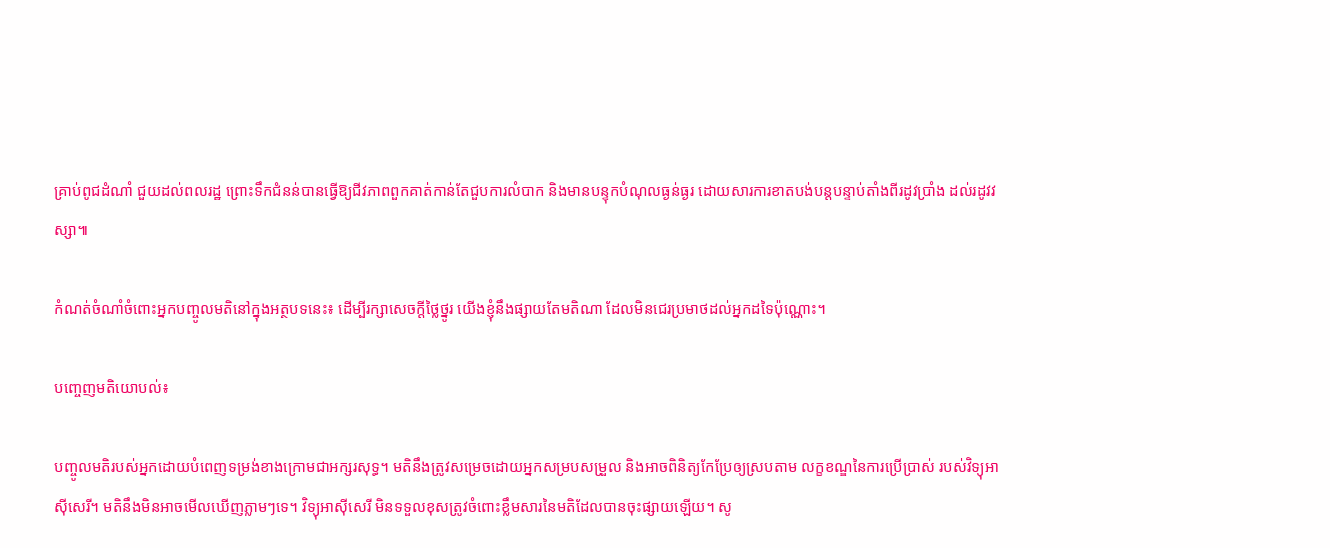គ្រាប់ពូជដំណាំ ជួយដល់ពលរដ្ឋ ព្រោះទឹកជំនន់បានធ្វើឱ្យជីវភាពពួកគាត់កាន់តែជួបការលំបាក និងមានបន្ទុកបំណុលធ្ងន់ធ្ងរ ដោយសារការខាតបង់បន្តបន្ទាប់តាំងពីរដូវប្រាំង ដល់រដូវវស្សា៕

កំណត់ចំណាំចំពោះអ្នកបញ្ចូលមតិនៅក្នុងអត្ថបទនេះ៖ ដើម្បីរក្សាសេចក្ដីថ្លៃថ្នូរ យើងខ្ញុំនឹងផ្សាយតែមតិណា ដែលមិនជេរប្រមាថដល់អ្នកដទៃប៉ុណ្ណោះ។

បញ្ចេញមតិយោបល់៖

បញ្ចូលមតិរបស់អ្នកដោយបំពេញទម្រង់ខាងក្រោមជាអក្សរសុទ្ធ។ មតិនឹងត្រូវសម្រេចដោយអ្នកសម្របសម្រួល និងអាចពិនិត្យកែប្រែឲ្យស្របតាម លក្ខខណ្ឌនៃការប្រើប្រាស់ របស់វិទ្យុអាស៊ីសេរី។ មតិនឹងមិនអាចមើលឃើញភ្លាមៗទេ។ វិទ្យុអាស៊ីសេរី មិនទទួលខុសត្រូវចំពោះខ្លឹមសារនៃមតិដែលបានចុះផ្សាយឡើយ។ សូ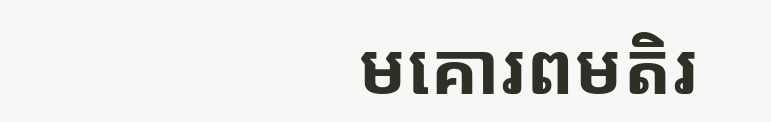មគោរពមតិរ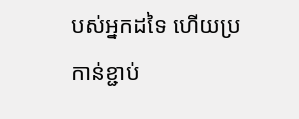បស់អ្នកដទៃ ហើយប្រកាន់ខ្ជាប់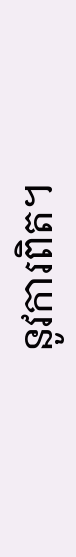នូវការពិត។